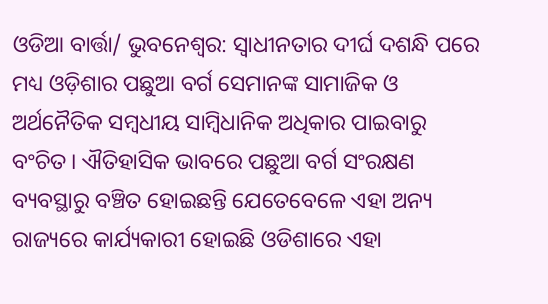ଓଡିଆ ବାର୍ତ୍ତା/ ଭୁବନେଶ୍ୱର: ସ୍ୱାଧୀନତାର ଦୀର୍ଘ ଦଶନ୍ଧି ପରେ ମଧ୍ୟ ଓଡ଼ିଶାର ପଛୁଆ ବର୍ଗ ସେମାନଙ୍କ ସାମାଜିକ ଓ ଅର୍ଥନୈତିକ ସମ୍ବଧୀୟ ସାମ୍ବିଧାନିକ ଅଧିକାର ପାଇବାରୁ ବଂଚିତ। ଐତିହାସିକ ଭାବରେ ପଛୁଆ ବର୍ଗ ସଂରକ୍ଷଣ ବ୍ୟବସ୍ଥାରୁ ବଞ୍ଚିତ ହୋଇଛନ୍ତି ଯେତେବେଳେ ଏହା ଅନ୍ୟ ରାଜ୍ୟରେ କାର୍ଯ୍ୟକାରୀ ହୋଇଛି ଓଡିଶାରେ ଏହା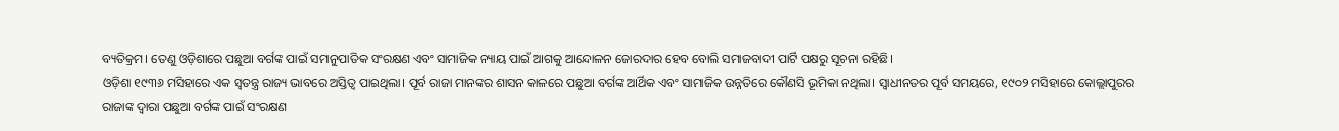ବ୍ୟତିକ୍ରମ। ତେଣୁ ଓଡ଼ିଶାରେ ପଛୁଆ ବର୍ଗଙ୍କ ପାଇଁ ସମାନୁପାତିକ ସଂରକ୍ଷଣ ଏବଂ ସାମାଜିକ ନ୍ୟାୟ ପାଇଁ ଆଗକୁ ଆନ୍ଦୋଳନ ଜୋରଦାର ହେବ ବୋଲି ସମାଜବାଦୀ ପାର୍ଟି ପକ୍ଷରୁ ସୂଚନା ରହିଛି।
ଓଡ଼ିଶା ୧୯୩୬ ମସିହାରେ ଏକ ସ୍ୱତନ୍ତ୍ର ରାଜ୍ୟ ଭାବରେ ଅସ୍ତିତ୍ୱ ପାଇଥିଲା। ପୂର୍ବ ରାଜା ମାନଙ୍କର ଶାସନ କାଳରେ ପଛୁଆ ବର୍ଗଙ୍କ ଆର୍ଥିକ ଏବଂ ସାମାଜିକ ଉନ୍ନତିରେ କୌଣସି ଭୂମିକା ନଥିଲା। ସ୍ୱାଧୀନତର ପୂର୍ବ ସମୟରେ, ୧୯୦୨ ମସିହାରେ କୋଲ୍ଲାପୁରର ରାଜାଙ୍କ ଦ୍ୱାରା ପଛୁଆ ବର୍ଗଙ୍କ ପାଇଁ ସଂରକ୍ଷଣ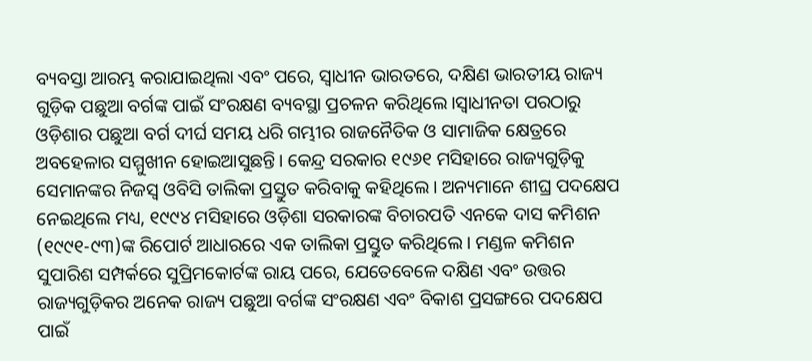ବ୍ୟବସ୍ତା ଆରମ୍ଭ କରାଯାଇଥିଲା ଏବଂ ପରେ, ସ୍ୱାଧୀନ ଭାରତରେ, ଦକ୍ଷିଣ ଭାରତୀୟ ରାଜ୍ୟ ଗୁଡ଼ିକ ପଛୁଆ ବର୍ଗଙ୍କ ପାଇଁ ସଂରକ୍ଷଣ ବ୍ୟବସ୍ଥା ପ୍ରଚଳନ କରିଥିଲେ।ସ୍ୱାଧୀନତା ପରଠାରୁ ଓଡ଼ିଶାର ପଛୁଆ ବର୍ଗ ଦୀର୍ଘ ସମୟ ଧରି ଗମ୍ଭୀର ରାଜନୈତିକ ଓ ସାମାଜିକ କ୍ଷେତ୍ରରେ ଅବହେଳାର ସମ୍ମୁଖୀନ ହୋଇଆସୁଛନ୍ତି। କେନ୍ଦ୍ର ସରକାର ୧୯୬୧ ମସିହାରେ ରାଜ୍ୟଗୁଡ଼ିକୁ ସେମାନଙ୍କର ନିଜସ୍ୱ ଓବିସି ତାଲିକା ପ୍ରସ୍ତୁତ କରିବାକୁ କହିଥିଲେ। ଅନ୍ୟମାନେ ଶୀଘ୍ର ପଦକ୍ଷେପ ନେଇଥିଲେ ମଧ୍ୟ, ୧୯୯୪ ମସିହାରେ ଓଡ଼ିଶା ସରକାରଙ୍କ ବିଚାରପତି ଏନକେ ଦାସ କମିଶନ (୧୯୯୧-୯୩)ଙ୍କ ରିପୋର୍ଟ ଆଧାରରେ ଏକ ତାଲିକା ପ୍ରସ୍ତୁତ କରିଥିଲେ। ମଣ୍ଡଳ କମିଶନ ସୁପାରିଶ ସମ୍ପର୍କରେ ସୁପ୍ରିମକୋର୍ଟଙ୍କ ରାୟ ପରେ, ଯେତେବେଳେ ଦକ୍ଷିଣ ଏବଂ ଉତ୍ତର ରାଜ୍ୟଗୁଡ଼ିକର ଅନେକ ରାଜ୍ୟ ପଛୁଆ ବର୍ଗଙ୍କ ସଂରକ୍ଷଣ ଏବଂ ବିକାଶ ପ୍ରସଙ୍ଗରେ ପଦକ୍ଷେପ ପାଇଁ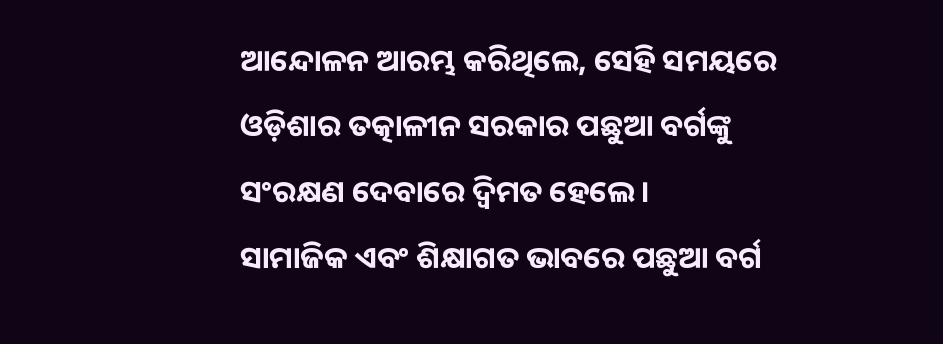ଆନ୍ଦୋଳନ ଆରମ୍ଭ କରିଥିଲେ, ସେହି ସମୟରେ ଓଡ଼ିଶାର ତତ୍କାଳୀନ ସରକାର ପଛୁଆ ବର୍ଗଙ୍କୁ ସଂରକ୍ଷଣ ଦେବାରେ ଦ୍ବିମତ ହେଲେ।
ସାମାଜିକ ଏବଂ ଶିକ୍ଷାଗତ ଭାବରେ ପଛୁଆ ବର୍ଗ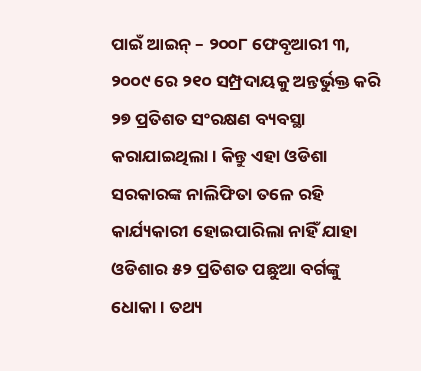ପାଇଁ ଆଇନ୍ – ୨୦୦୮ ଫେବୃଆରୀ ୩, ୨୦୦୯ ରେ ୨୧୦ ସମ୍ପ୍ରଦାୟକୁ ଅନ୍ତର୍ଭୁକ୍ତ କରି ୨୭ ପ୍ରତିଶତ ସଂରକ୍ଷଣ ବ୍ୟବସ୍ଥା କରାଯାଇଥିଲା। କିନ୍ତୁ ଏହା ଓଡିଶା ସରକାରଙ୍କ ନାଲିଫିତା ତଳେ ରହି କାର୍ଯ୍ୟକାରୀ ହୋଇପାରିଲା ନାହିଁ ଯାହା ଓଡିଶାର ୫୨ ପ୍ରତିଶତ ପଛୁଆ ବର୍ଗଙ୍କୁ ଧୋକା। ତଥ୍ୟ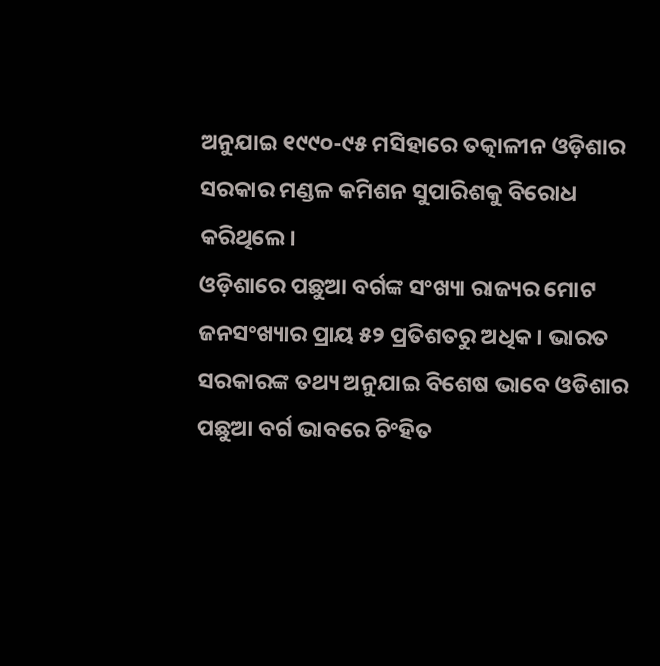ଅନୁଯାଇ ୧୯୯୦-୯୫ ମସିହାରେ ତତ୍କାଳୀନ ଓଡ଼ିଶାର ସରକାର ମଣ୍ଡଳ କମିଶନ ସୁପାରିଶକୁ ବିରୋଧ କରିଥିଲେ।
ଓଡ଼ିଶାରେ ପଛୁଆ ବର୍ଗଙ୍କ ସଂଖ୍ୟା ରାଜ୍ୟର ମୋଟ ଜନସଂଖ୍ୟାର ପ୍ରାୟ ୫୨ ପ୍ରତିଶତରୁ ଅଧିକ। ଭାରତ ସରକାରଙ୍କ ତଥ୍ୟ ଅନୁଯାଇ ବିଶେଷ ଭାବେ ଓଡିଶାର ପଛୁଆ ବର୍ଗ ଭାବରେ ଚିଂହିତ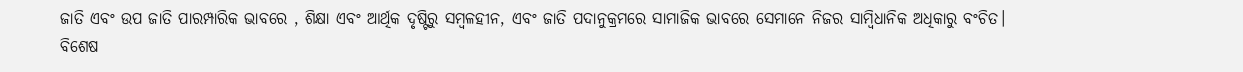ଜାତି ଏବଂ ଉପ ଜାତି ପାରମ୍ପାରିକ ଭାବରେ , ଶିକ୍ଷା ଏବଂ ଆର୍ଥିକ ଦୃଷ୍ଟିରୁ ସମ୍ବଳହୀନ, ଏବଂ ଜାତି ପଦାନୁକ୍ରମରେ ସାମାଜିକ ଭାବରେ ସେମାନେ ନିଜର ସାମ୍ବିଧାନିକ ଅଧିକାରୁ ବଂଚିତ।
ବିଶେଷ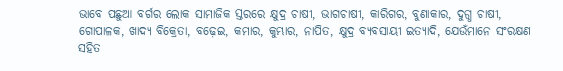ଭାବେ ପଛୁଆ ବର୍ଗର ଲୋକ ସାମାଜିକ ସ୍ତରରେ କ୍ଷୁଦ୍ର ଚାଷୀ, ଭାଗଚାଷୀ, କାରିଗର, ବୁଣାକାର, ଦୁଗ୍ଧ ଚାଷୀ, ଗୋପାଳକ, ଖାଦ୍ୟ ବିକ୍ରେତା, ବଢ଼େଇ, କମାର, କୁମ୍ଭାର, ନାପିତ, କ୍ଷୁଦ୍ର ବ୍ୟବସାୟୀ ଇତ୍ୟାଦି, ଯେଉଁମାନେ ସଂରକ୍ଷଣ ସହିତ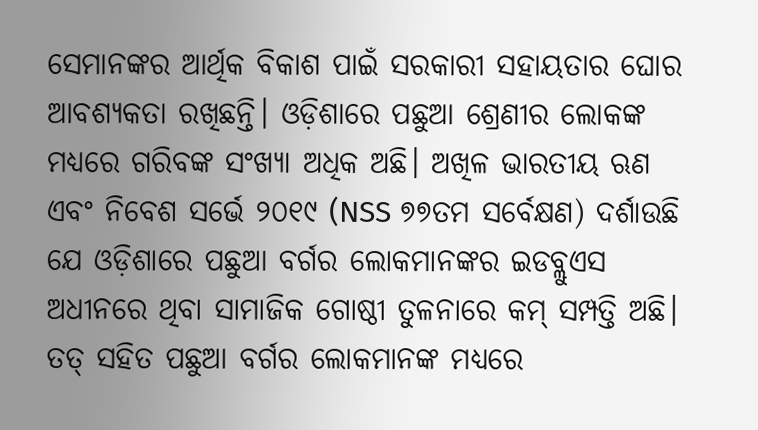ସେମାନଙ୍କର ଆର୍ଥିକ ବିକାଶ ପାଇଁ ସରକାରୀ ସହାୟତାର ଘୋର ଆବଶ୍ୟକତା ରଖିଛନ୍ତି। ଓଡ଼ିଶାରେ ପଛୁଆ ଶ୍ରେଣୀର ଲୋକଙ୍କ ମଧ୍ୟରେ ଗରିବଙ୍କ ସଂଖ୍ୟା ଅଧିକ ଅଛି। ଅଖିଳ ଭାରତୀୟ ଋଣ ଏବଂ ନିବେଶ ସର୍ଭେ ୨୦୧୯ (NSS ୭୭ତମ ସର୍ବେକ୍ଷଣ) ଦର୍ଶାଉଛି ଯେ ଓଡ଼ିଶାରେ ପଛୁଆ ବର୍ଗର ଲୋକମାନଙ୍କର ଇଡବ୍ଲୁଏସ ଅଧୀନରେ ଥିବା ସାମାଜିକ ଗୋଷ୍ଠୀ ତୁଳନାରେ କମ୍ ସମ୍ପତ୍ତି ଅଛି। ତତ୍ ସହିତ ପଛୁଆ ବର୍ଗର ଲୋକମାନଙ୍କ ମଧ୍ୟରେ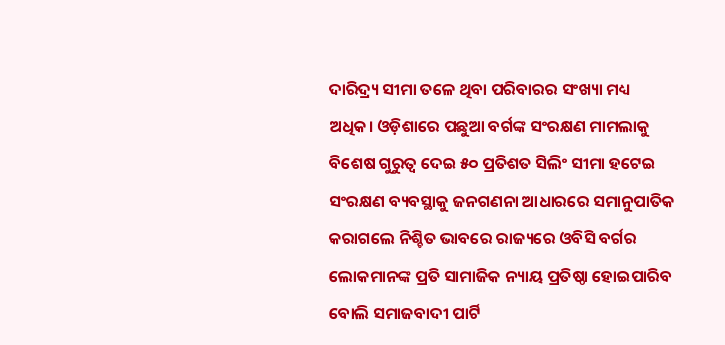ଦାରିଦ୍ର୍ୟ ସୀମା ତଳେ ଥିବା ପରିବାରର ସଂଖ୍ୟା ମଧ୍ୟ ଅଧିକ। ଓଡ଼ିଶାରେ ପଛୁଆ ବର୍ଗଙ୍କ ସଂରକ୍ଷଣ ମାମଲାକୁ ବିଶେଷ ଗୁରୁତ୍ୱ ଦେଇ ୫୦ ପ୍ରତିଶତ ସିଲିଂ ସୀମା ହଟେଇ ସଂରକ୍ଷଣ ବ୍ୟବସ୍ଥାକୁ ଜନଗଣନା ଆଧାରରେ ସମାନୁପାତିକ କରାଗଲେ ନିଶ୍ଚିତ ଭାବରେ ରାଜ୍ୟରେ ଓବିସି ବର୍ଗର ଲୋକମାନଙ୍କ ପ୍ରତି ସାମାଜିକ ନ୍ୟାୟ ପ୍ରତିଷ୍ଠା ହୋଇପାରିବ ବୋଲି ସମାଜବାଦୀ ପାର୍ଟି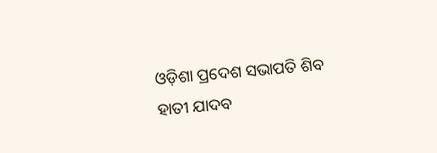ଓଡ଼ିଶା ପ୍ରଦେଶ ସଭାପତି ଶିବ ହାତୀ ଯାଦବ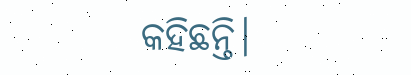କହିଛନ୍ତି।